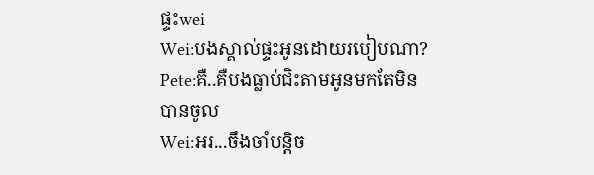ផ្ទះwei
Wei:បងស្គាល់ផ្ទះអូនដោយរបៀបណា?
Pete:គឺ..គឺបងធ្លាប់ជិះតាមអូនមកតែមិនបានចូល
Wei:អរ...ចឹងចាំបន្តិច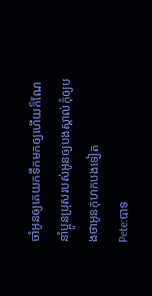ចាំអូនឲ្យគេយកទឹកមកឲ្យហើយក៏ណែនាំប្អូនប្រុសរបស់អូនឲ្យបងស្គាល់កុំឲ្យបងថាអូនកុហកបងទៀត
Pete:បាទ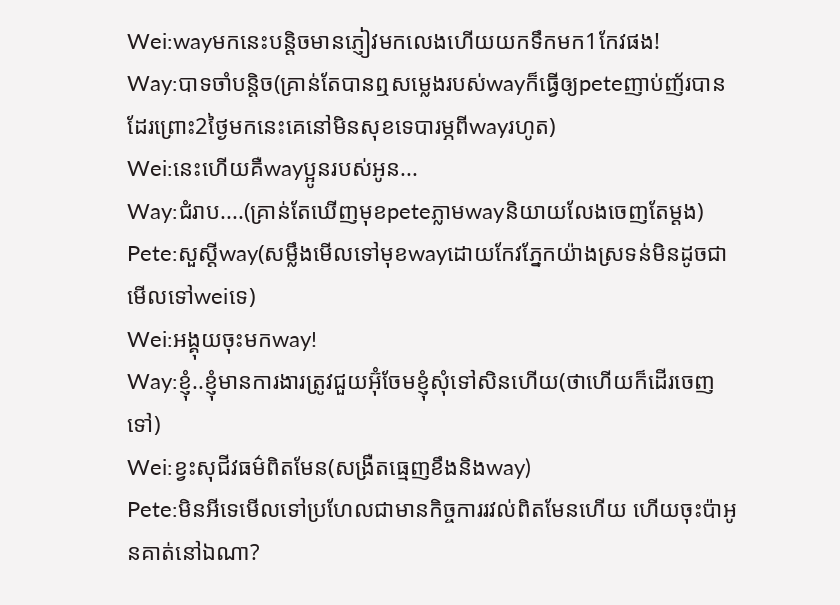Wei:wayមកនេះបន្តិចមានភ្ញៀវមកលេងហើយយកទឹកមក1កែវផង!
Way:បាទចាំបន្តិច(គ្រាន់តែបានឮសម្លេងរបស់wayក៏ធ្វើឲ្យpeteញាប់ញ័របានដែរព្រោះ2ថ្ងៃមកនេះគេនៅមិនសុខទេបារម្ភពីwayរហូត)
Wei:នេះហើយគឺwayប្អូនរបស់អូន...
Way:ជំរាប....(គ្រាន់តែឃើញមុខpeteភ្លាមwayនិយាយលែងចេញតែម្ដង)
Pete:សួស្ដីway(សម្លឹងមើលទៅមុខwayដោយកែវភ្នែកយ៉ាងស្រទន់មិនដូចជាមើលទៅweiទេ)
Wei:អង្គុយចុះមកway!
Way:ខ្ញុំ..ខ្ញុំមានការងារត្រូវជួយអ៊ុំចែមខ្ញុំសុំទៅសិនហើយ(ថាហើយក៏ដើរចេញទៅ)
Wei:ខ្វះសុជីវធម៌ពិតមែន(សង្រឺតធ្មេញខឹងនិងway)
Pete:មិនអីទេមើលទៅប្រហែលជាមានកិច្ចការរវល់ពិតមែនហើយ ហើយចុះប៉ាអូនគាត់នៅឯណា?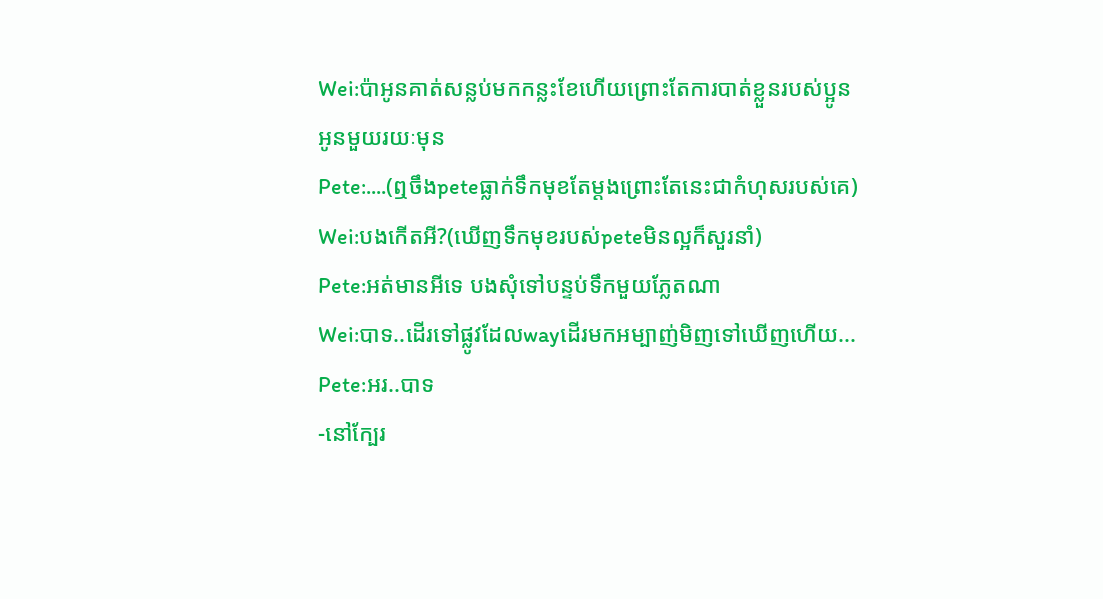Wei:ប៉ាអូនគាត់សន្លប់មកកន្លះខែហើយព្រោះតែការបាត់ខ្លួនរបស់ប្អូនអូនមួយរយៈមុន
Pete:....(ឮចឹងpeteធ្លាក់ទឹកមុខតែម្ដងព្រោះតែនេះជាកំហុសរបស់គេ)
Wei:បងកើតអី?(ឃើញទឹកមុខរបស់peteមិនល្អក៏សួរនាំ)
Pete:អត់មានអីទេ បងសុំទៅបន្ទប់ទឹកមួយភ្លែតណា
Wei:បាទ..ដើរទៅផ្លូវដែលwayដើរមកអម្បាញ់មិញទៅឃើញហើយ...
Pete:អរ..បាទ
-នៅក្បែរ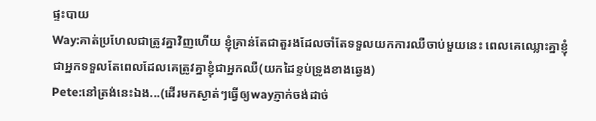ផ្ទះបាយ
Way:គាត់ប្រហែលជាត្រូវគ្នាវិញហើយ ខ្ញុំគ្រាន់តែជាតួរងដែលចាំតែទទួលយកការឈឺចាប់មួយនេះ ពេលគេឈ្លោះគ្នាខ្ញុំជាអ្នកទទួលតែពេលដែលគេត្រូវគ្នាខ្ញុំជាអ្នកឈឺ(យកដៃខ្ទប់ទ្រូងខាងឆ្វេង)
Pete:នៅត្រង់នេះឯង...(ដើរមកស្ងាត់ៗធ្វើឲ្យwayភ្ញាក់ចង់ដាច់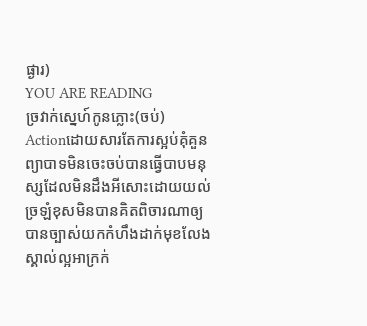ផ្ងារ)
YOU ARE READING
ច្រវាក់ស្នេហ៍កូនភ្លោះ(ចប់)
Actionដោយសារតែការស្អប់គុំគួនព្យាបាទមិនចេះចប់បានធ្វើបាបមនុស្សដែលមិនដឹងអីសោះដោយយល់ច្រឡំខុសមិនបានគិតពិចារណាឲ្យបានច្បាស់យកកំហឹងដាក់មុខលែងស្គាល់ល្អអាក្រក់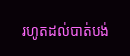រហូតដល់បាត់បង់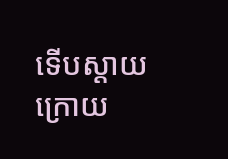ទើបស្ដាយក្រោយ